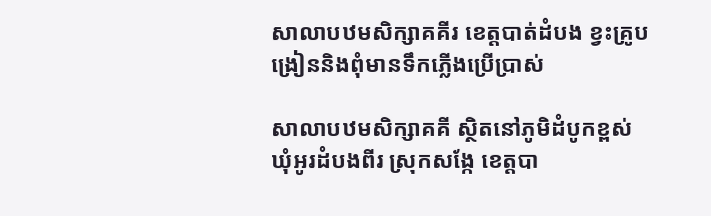សាលាបឋមសិក្សាគគីរ ខេត្តបាត់ដំបង ខ្វះគ្រូបង្រៀននិងពុំមានទឹកភ្លើងប្រើប្រាស់

សាលាបឋមសិក្សាគគី ស្ថិតនៅភូមិដំបូកខ្ពស់ ឃុំអូរដំបងពីរ ស្រុកសង្កែ ខេត្តបា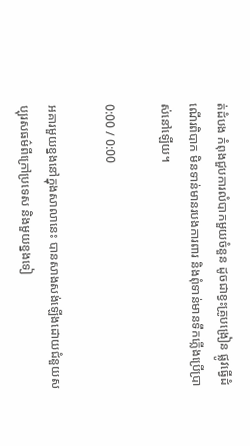ត់ដំបង កំពុងជួបការលំបាកមួយចំនួន ដូចជាខ្វះគ្រូបង្រៀន ផ្លូវធ្វើដំណើរពិបាក មិនទាន់មានរបងការពារ និងពុំទាន់មានទឹកភ្លើងប្រើប្រាស់នៅឡើយ។

0:00 / 0:00

អគារមួយខ្នងនៅក្នុងសាលានេះ បានសាងសង់ឡើងដោយជំនួយសប្បុរសធម៌ពីក្រៅប្រទេស និងមួយខ្នងទៀ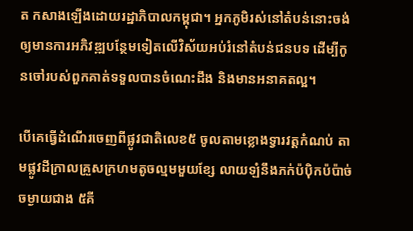ត កសាងឡើងដោយរដ្ឋាភិបាលកម្ពុជា។ អ្នកភូមិរស់នៅតំបន់នោះចង់ឲ្យមានការអភិវឌ្ឍបន្ថែមទៀតលើវិស័យអប់រំនៅតំបន់ជនបទ ដើម្បីកូនចៅរបស់ពួកគាត់ទទួលបានចំណេះដឹង និងមានអនាគតល្អ។

បើគេធ្វើដំណើរចេញពីផ្លូវជាតិលេខ៥ ចូលតាមខ្លោងទ្វារវត្តកំណប់ តាមផ្លូវដីក្រាលគ្រួសក្រហមតូចល្មមមួយខ្សែ លាយឡំនឹងភក់ប៉ប៉ិកប៉ប៉ាច់ ចម្ងាយជាង ៥គី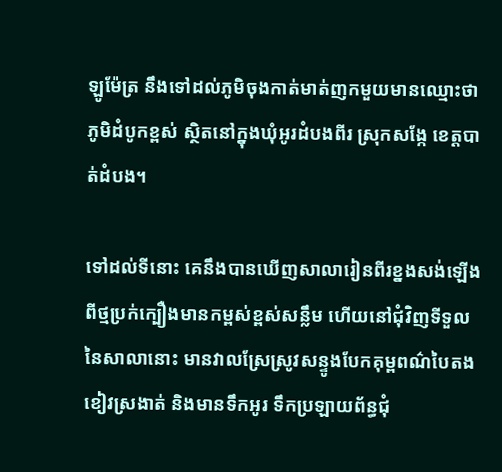ឡូម៉ែត្រ នឹងទៅដល់ភូមិចុងកាត់មាត់ញកមួយមានឈ្មោះថា ភូមិដំបូកខ្ពស់ ស្ថិតនៅក្នុងឃុំអូរដំបងពីរ ស្រុកសង្កែ ខេត្តបាត់ដំបង។

ទៅដល់ទីនោះ គេនឹងបានឃើញសាលារៀនពីរខ្នងសង់ឡើងពីថ្មប្រក់ក្បឿងមានកម្ពស់ខ្ពស់សន្លឹម ហើយនៅជុំវិញទីទួលនៃសាលានោះ មានវាលស្រែស្រូវសន្ទូងបែកគុម្ពពណ៌បៃតងខៀវស្រងាត់ និងមានទឹកអូរ ទឹកប្រឡាយព័ន្ធជុំ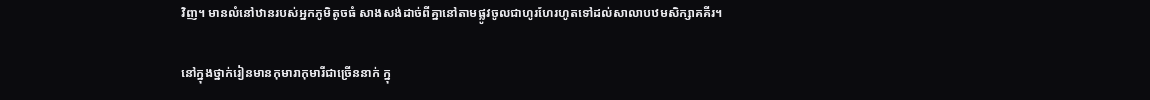វិញ។ មានលំនៅឋានរបស់អ្នកភូមិតូចធំ សាងសង់ដាច់ពីគ្នានៅតាមផ្លូវចូលជាហូរហែរហូតទៅដល់សាលាបឋមសិក្សាគគីរ។

នៅក្នុងថ្នាក់រៀនមានកុមារាកុមារីជាច្រើននាក់ ក្នុ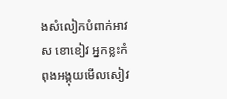ងសំលៀកបំពាក់អាវស ខោខៀវ អ្នកខ្លះកំពុងអង្គុយមើលសៀវ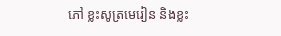ភៅ ខ្លះសូត្រមេរៀន និងខ្លះ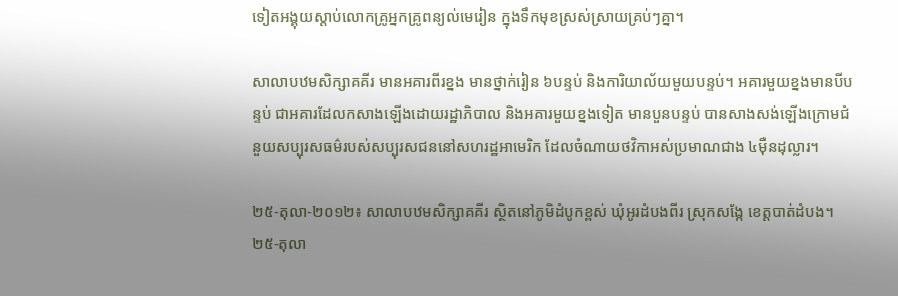ទៀតអង្គុយស្ដាប់លោកគ្រូអ្នកគ្រូពន្យល់មេរៀន ក្នុងទឹកមុខស្រស់ស្រាយគ្រប់ៗគ្នា។

សាលាបឋមសិក្សាគគីរ មានអគារពីរខ្នង មានថ្នាក់រៀន ៦បន្ទប់ និងការិយាល័យមួយបន្ទប់។ អគារមួយខ្នងមានបីបន្ទប់ ជាអគារដែលកសាងឡើងដោយរដ្ឋាភិបាល និងអគារមួយខ្នងទៀត មានបួនបន្ទប់ បានសាងសង់ឡើងក្រោមជំនួយសប្បុរសធម៌របស់សប្បុរសជននៅសហរដ្ឋអាមេរិក ដែលចំណាយថវិកាអស់ប្រមាណជាង ៤ម៉ឺនដុល្លារ។

២៥-តុលា-២០១២៖ សាលាបឋមសិក្សាគគីរ ស្ថិតនៅភូមិដំបូកខ្ពស់ ឃុំអូរដំបងពីរ ស្រុកសង្កែ ខេត្តបាត់ដំបង។
២៥-តុលា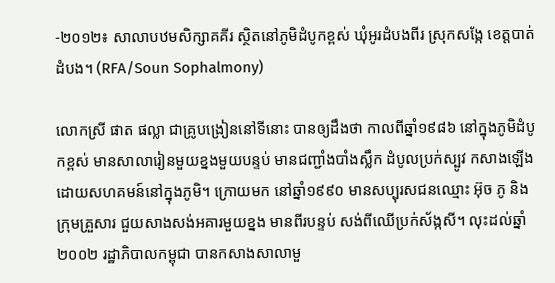-២០១២៖ សាលាបឋមសិក្សាគគីរ ស្ថិតនៅភូមិដំបូកខ្ពស់ ឃុំអូរដំបងពីរ ស្រុកសង្កែ ខេត្តបាត់ដំបង។ (RFA/Soun Sophalmony)

លោកស្រី ផាត ផល្លា ជាគ្រូបង្រៀននៅទីនោះ បានឲ្យដឹងថា កាលពីឆ្នាំ១៩៨៦ នៅក្នុងភូមិដំបូកខ្ពស់ មានសាលារៀនមួយខ្នងមួយបន្ទប់ មានជញ្ជាំងបាំងស្លឹក ដំបូលប្រក់ស្បូវ កសាងឡើងដោយសហគមន៍នៅក្នុងភូមិ។ ក្រោយមក នៅឆ្នាំ១៩៩០ មានសប្បុរសជនឈ្មោះ អ៊ុច ភូ និងក្រុមគ្រួសារ ជួយសាងសង់អគារមួយខ្នង មានពីរបន្ទប់ សង់ពីឈើប្រក់ស័ង្កសី។ លុះដល់ឆ្នាំ២០០២ រដ្ឋាភិបាលកម្ពុជា បានកសាងសាលាមួ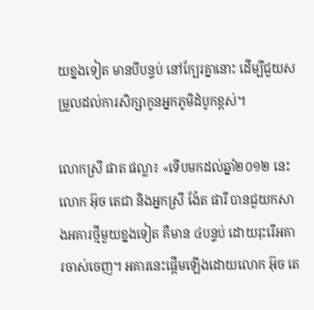យខ្នងទៀត មានបីបន្ទប់ នៅក្បែរគ្នានោះ ដើម្បីជួយសម្រួលដល់ការសិក្សាកូនអ្នកភូមិដំបូកខ្ពស់។

លោកស្រី ផាត ផល្លា៖ «ទើបមកដល់ឆ្នាំ២០១២ នេះ លោក អ៊ុច តេជា និងអ្នកស្រី ង៉ែត ផារី បានជួយកសាងអគារថ្មីមួយខ្នងទៀត គឺមាន ៤បន្ទប់ ដោយរុះរើអគារចាស់ចេញ។ អគារនេះផ្ដើមឡើងដោយលោក អ៊ុច តេ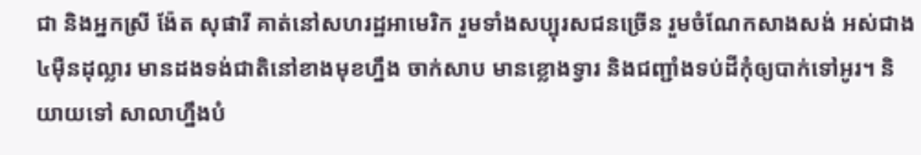ជា និងអ្នកស្រី ង៉ែត សុផារី គាត់នៅសហរដ្ឋអាមេរិក រួមទាំងសប្បុរសជនច្រើន រួមចំណែកសាងសង់ អស់ជាង ៤ម៉ឺនដុល្លារ មានដងទង់ជាតិនៅខាងមុខហ្នឹង ចាក់សាប មានខ្លោងទ្វារ និងជញ្ជាំងទប់ដីកុំឲ្យបាក់ទៅអូរ។ និយាយទៅ សាលាហ្នឹងបំ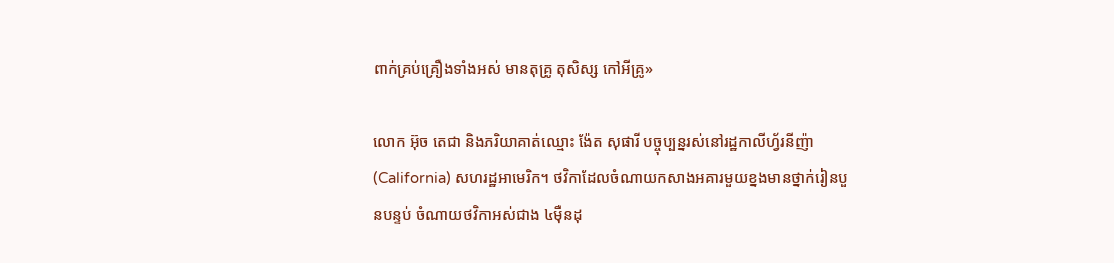ពាក់គ្រប់គ្រឿងទាំងអស់ មានតុគ្រូ តុសិស្ស កៅអីគ្រូ»

លោក អ៊ុច តេជា និងភរិយាគាត់ឈ្មោះ ង៉ែត សុផារី បច្ចុប្បន្នរស់នៅរដ្ឋកាលីហ្វ័រនីញ៉ា (California) សហរដ្ឋអាមេរិក។ ថវិកាដែលចំណាយកសាងអគារមួយខ្នងមានថ្នាក់រៀនបួនបន្ទប់ ចំណាយថវិកាអស់ជាង ៤ម៉ឺនដុ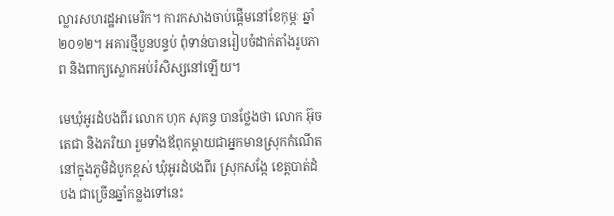ល្លារសហរដ្ឋអាមេរិក។ ការកសាងចាប់ផ្ដើមនៅខែកុម្ភៈ ឆ្នាំ២០១២។ អគារថ្មីបួនបន្ទប់ ពុំទាន់បានរៀបចំដាក់តាំងរូបភាព និងពាក្យស្លោកអប់រំសិស្សនៅឡើយ។

មេឃុំអូរដំបងពីរ លោក ហុក សុគន្ធ បានថ្លែងថា លោក អ៊ុច តេជា និងភរិយា រួមទាំងឪពុកម្ដាយជាអ្នកមានស្រុកកំណើតនៅក្នុងភូមិដំបូកខ្ពស់ ឃុំអូរដំបងពីរ ស្រុកសង្កែ ខេត្តបាត់ដំបង ជាច្រើនឆ្នាំកន្លងទៅនេះ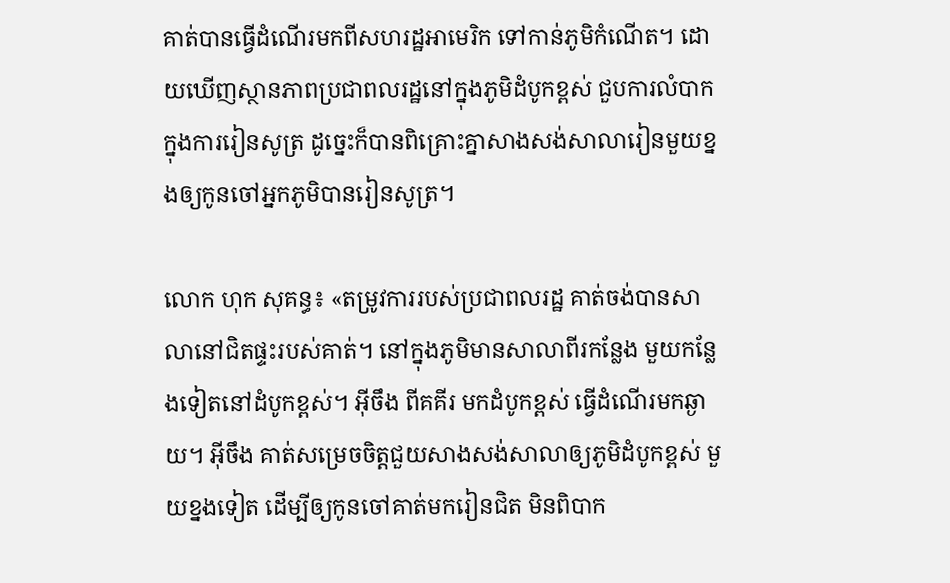គាត់បានធ្វើដំណើរមកពីសហរដ្ឋអាមេរិក ទៅកាន់ភូមិកំណើត។ ដោយឃើញស្ថានភាពប្រជាពលរដ្ឋនៅក្នុងភូមិដំបូកខ្ពស់ ជួបការលំបាកក្នុងការរៀនសូត្រ ដូច្នេះក៏បានពិគ្រោះគ្នាសាងសង់សាលារៀនមួយខ្នងឲ្យកូនចៅអ្នកភូមិបានរៀនសូត្រ។

លោក ហុក សុគន្ធ៖ «តម្រូវការរបស់ប្រជាពលរដ្ឋ គាត់ចង់បានសាលានៅជិតផ្ទះរបស់គាត់។ នៅក្នុងភូមិមានសាលាពីរកន្លែង មួយកន្លែងទៀតនៅដំបូកខ្ពស់។ អ៊ីចឹង ពីគគីរ មកដំបូកខ្ពស់ ធ្វើដំណើរមកឆ្ងាយ។ អ៊ីចឹង គាត់សម្រេចចិត្តជួយសាងសង់សាលាឲ្យភូមិដំបូកខ្ពស់ មួយខ្នងទៀត ដើម្បីឲ្យកូនចៅគាត់មករៀនជិត មិនពិបាក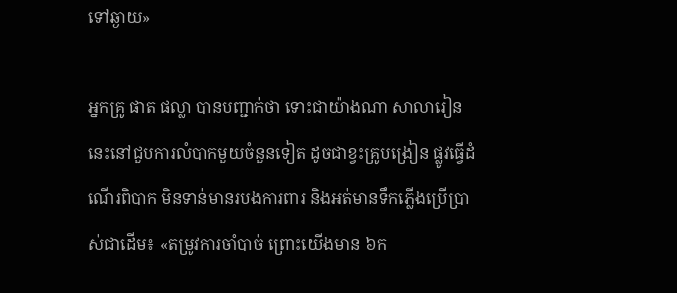ទៅឆ្ងាយ»

អ្នកគ្រូ ផាត ផល្លា បានបញ្ជាក់ថា ទោះជាយ៉ាងណា សាលារៀននេះនៅជួបការលំបាកមួយចំនួនទៀត ដូចជាខ្វះគ្រូបង្រៀន ផ្លូវធ្វើដំណើរពិបាក មិនទាន់មានរបងការពារ និងអត់មានទឹកភ្លើងប្រើប្រាស់ជាដើម៖ «តម្រូវការចាំបាច់ ព្រោះយើងមាន ៦ក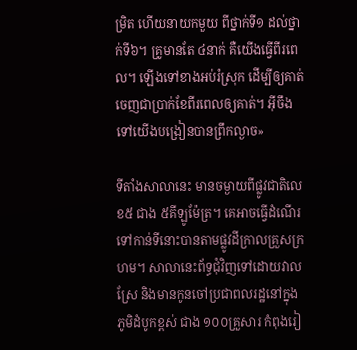ម្រិត ហើយនាយកមួយ ពីថ្នាក់ទី១ ដល់ថ្នាក់ទី៦។ គ្រូមានតែ ៤នាក់ គឺយើងធ្វើពីរពេល។ ឡើងទៅខាងអប់រំស្រុក ដើម្បីឲ្យគាត់ចេញជាប្រាក់ខែពីរពេលឲ្យគាត់។ អ៊ីចឹងទៅយើងបង្រៀនបានព្រឹកល្ងាច»

ទីតាំងសាលានេះ មានចម្ងាយពីផ្លូវជាតិលេខ៥ ជាង ៥គីឡូម៉ែត្រ។ គេអាចធ្វើដំណើរទៅកាន់ទីនោះបានតាមផ្លូវដីក្រាលគ្រួសក្រហម។ សាលានេះព័ទ្ធជុំវិញទៅដោយវាលស្រែ និងមានកូនចៅប្រជាពលរដ្ឋនៅក្នុងភូមិដំបូកខ្ពស់ ជាង ១០០គ្រួសារ កំពុងរៀ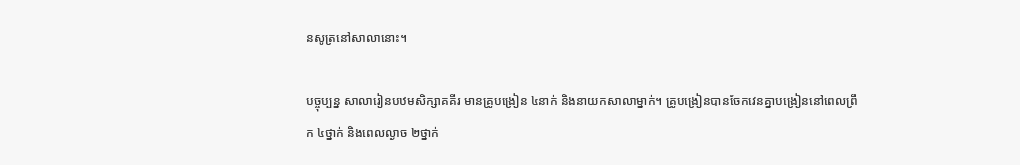នសូត្រនៅសាលានោះ។

បច្ចុប្បន្ន សាលារៀនបឋមសិក្សាគគីរ មានគ្រូបង្រៀន ៤នាក់ និងនាយកសាលាម្នាក់។ គ្រូបង្រៀនបានចែកវេនគ្នាបង្រៀននៅពេលព្រឹក ៤ថ្នាក់ និងពេលល្ងាច ២ថ្នាក់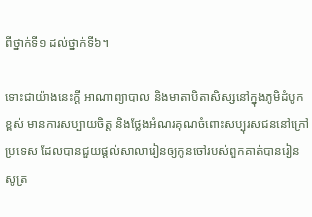ពីថ្នាក់ទី១ ដល់ថ្នាក់ទី៦។

ទោះជាយ៉ាងនេះក្ដី អាណាព្យាបាល និងមាតាបិតាសិស្សនៅក្នុងភូមិដំបូកខ្ពស់ មានការសប្បាយចិត្ត និងថ្លែងអំណរគុណចំពោះសប្បុរសជននៅក្រៅប្រទេស ដែលបានជួយផ្ដល់សាលារៀនឲ្យកូនចៅរបស់ពួកគាត់បានរៀនសូត្រ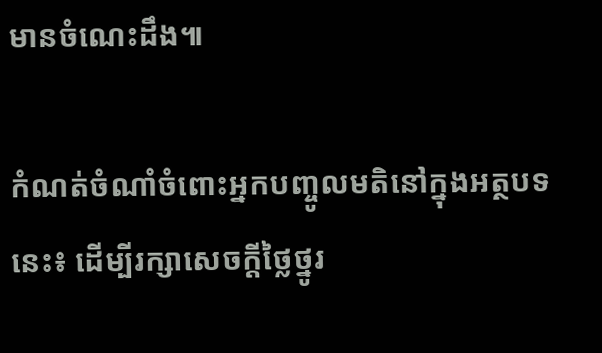មានចំណេះដឹង៕

កំណត់ចំណាំចំពោះអ្នកបញ្ចូលមតិនៅក្នុងអត្ថបទនេះ៖ ដើម្បីរក្សាសេចក្ដីថ្លៃថ្នូរ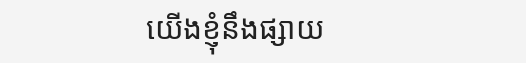យើងខ្ញុំនឹងផ្សាយ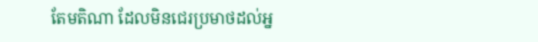តែមតិណា ដែលមិនជេរប្រមាថដល់អ្ន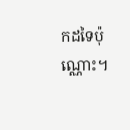កដទៃប៉ុណ្ណោះ។